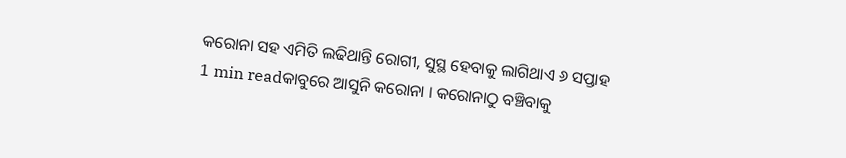କରୋନା ସହ ଏମିତି ଲଢିଥାନ୍ତି ରୋଗୀ, ସୁସ୍ଥ ହେବାକୁ ଲାଗିଥାଏ ୬ ସପ୍ତାହ
1 min readକାବୁରେ ଆସୁନି କରୋନା । କରୋନାଠୁ ବଞ୍ଚିବାକୁ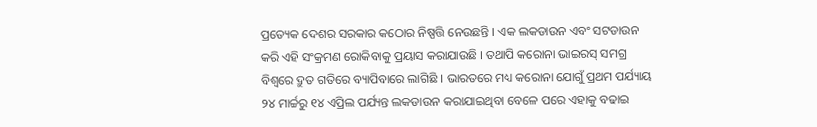ପ୍ରତ୍ୟେକ ଦେଶର ସରକାର କଠୋର ନିଷ୍ପତ୍ତି ନେଉଛନ୍ତି । ଏକ ଲକଡାଉନ ଏବଂ ସଟଡାଉନ କରି ଏହି ସଂକ୍ରମଣ ରୋକିବାକୁ ପ୍ରୟାସ କରାଯାଉଛି । ତଥାପି କରୋନା ଭାଇରସ୍ ସମଗ୍ର ବିଶ୍ୱରେ ଦ୍ରୁତ ଗତିରେ ବ୍ୟାପିବାରେ ଲାଗିଛି । ଭାରତରେ ମଧ୍ୟ କରୋନା ଯୋଗୁଁ ପ୍ରଥମ ପର୍ଯ୍ୟାୟ ୨୪ ମାର୍ଚ୍ଚରୁ ୧୪ ଏପ୍ରିଲ ପର୍ଯ୍ୟନ୍ତ ଲକଡାଉନ କରାଯାଇଥିବା ବେଳେ ପରେ ଏହାକୁ ବଢାଇ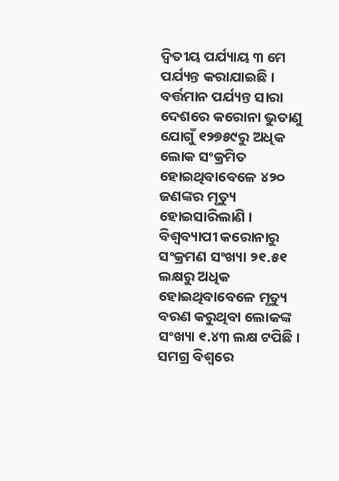ଦ୍ୱିତୀୟ ପର୍ଯ୍ୟାୟ ୩ ମେ ପର୍ଯ୍ୟନ୍ତ କରାଯାଇଛି । ବର୍ତ୍ତମାନ ପର୍ଯ୍ୟନ୍ତ ସାରା ଦେଶରେ କରୋନା ଭୁତାଣୁ ଯୋଗୁଁ ୧୨୭୫୯ରୁ ଅଧିକ ଲୋକ ସଂକ୍ରମିତ ହୋଇଥିବାବେଳେ ୪୨୦ ଜଣଙ୍କର ମୃତ୍ୟୁ ହୋଇସାରିଲାଣି । ବିଶ୍ୱବ୍ୟାପୀ କରୋନାରୁ ସଂକ୍ରମଣ ସଂଖ୍ୟା ୨୧.୫୧ ଲକ୍ଷରୁ ଅଧିକ ହୋଇଥିବାବେଳେ ମୃତ୍ୟୁ ବରଣ କରୁଥିବା ଲୋକଙ୍କ ସଂଖ୍ୟା ୧.୪୩ ଲକ୍ଷ ଟପିଛି ।
ସମଗ୍ର ବିଶ୍ୱରେ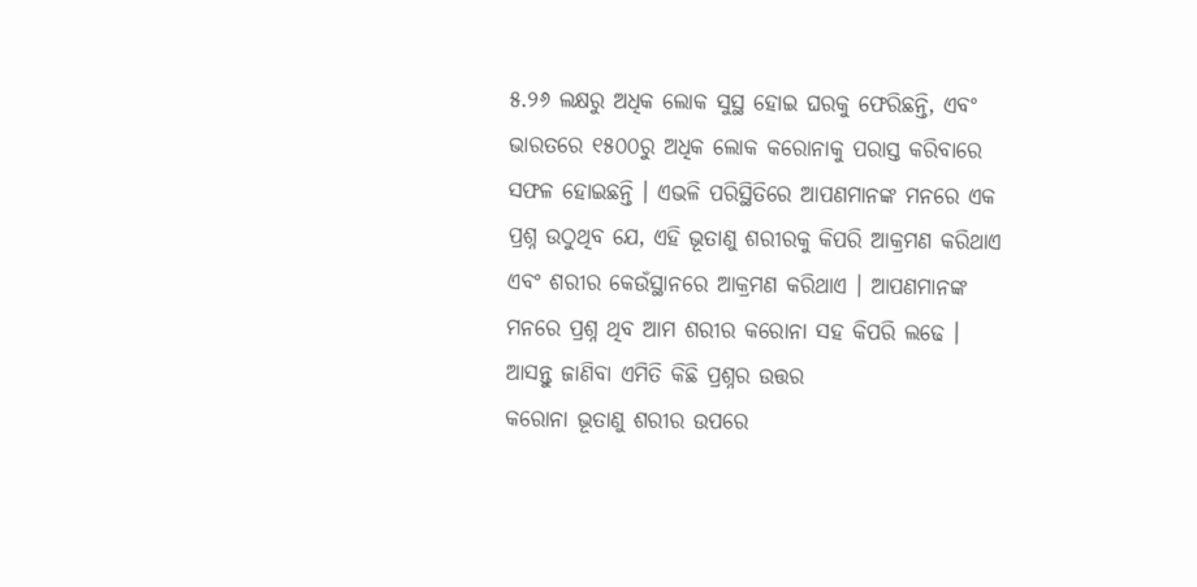୫.୨୬ ଲକ୍ଷରୁ ଅଧିକ ଲୋକ ସୁସ୍ଥ ହୋଇ ଘରକୁ ଫେରିଛନ୍ତି, ଏବଂ ଭାରତରେ ୧୫୦୦ରୁ ଅଧିକ ଲୋକ କରୋନାକୁ ପରାସ୍ତ କରିବାରେ ସଫଳ ହୋଇଛନ୍ତି । ଏଭଳି ପରିସ୍ଥିତିରେ ଆପଣମାନଙ୍କ ମନରେ ଏକ ପ୍ରଶ୍ନ ଉଠୁଥିବ ଯେ, ଏହି ଭୂତାଣୁ ଶରୀରକୁ କିପରି ଆକ୍ରମଣ କରିଥାଏ ଏବଂ ଶରୀର କେଉଁସ୍ଥାନରେ ଆକ୍ରମଣ କରିଥାଏ । ଆପଣମାନଙ୍କ ମନରେ ପ୍ରଶ୍ନ ଥିବ ଆମ ଶରୀର କରୋନା ସହ କିପରି ଲଢେ । ଆସନ୍ତୁ ଜାଣିବା ଏମିତି କିଛି ପ୍ରଶ୍ନର ଉତ୍ତର
କରୋନା ଭୂତାଣୁ ଶରୀର ଉପରେ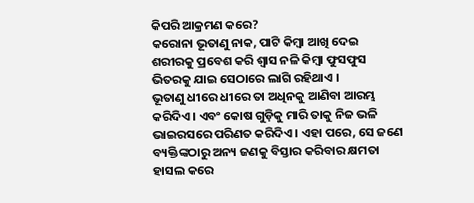କିପରି ଆକ୍ରମଣ କରେ?
କରୋନା ଭୂତାଣୁ ନାକ, ପାଟି କିମ୍ବା ଆଖି ଦେଇ ଶରୀରକୁ ପ୍ରବେଶ କରି ଶ୍ୱାସ ନଳି କିମ୍ବା ଫୁସଫୁସ ଭିତରକୁ ଯାଇ ସେଠାରେ ଲାଗି ରହିଥାଏ ।
ଭୂତାଣୁ ଧୀରେ ଧୀରେ ତା ଅଧିନକୁ ଆଣିବା ଆରମ୍ଭ କରିଦିଏ । ଏବଂ କୋଷ ଗୁଡ଼ିକୁ ମାରି ତାକୁ ନିଜ ଭଳି ଭାଇରସରେ ପରିଣତ କରିଦିଏ । ଏହା ପରେ, ସେ ଜଣେ ବ୍ୟକ୍ତିଙ୍କଠାରୁ ଅନ୍ୟ ଜଣକୁ ବିସ୍ତାର କରିବାର କ୍ଷମତା ହାସଲ କରେ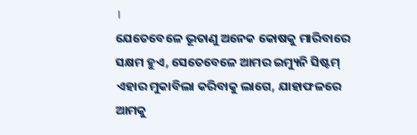।
ଯେତେବେଳେ ଭୂତାଣୁ ଅନେକ କୋଷକୁ ମାରିବାରେ ସକ୍ଷମ ହୁଏ, ସେତେବେଳେ ଆମର ଇମ୍ୟୁନି ସିଷ୍ଟମ୍ ଏହାର ମୁକାବିଲା କରିବାକୁ ଲାଗେ, ଯାହାଫଳରେ ଆମକୁ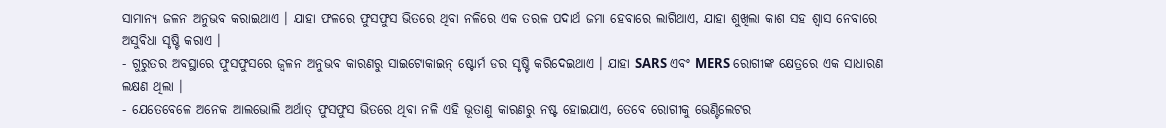ସାମାନ୍ୟ ଜଳନ ଅନୁଭବ କରାଇଥାଏ । ଯାହା ଫଳରେ ଫୁସଫୁସ ଭିତରେ ଥିବା ନଳିରେ ଏକ ତରଳ ପଦାର୍ଥ ଜମା ହେବାରେ ଲାଗିଥାଏ, ଯାହା ଶୁଖିଲା କାଶ ସହ ଶ୍ୱାସ ନେବାରେ ଅସୁବିଧା ସୃଷ୍ଟି କରାଏ ।
- ଗୁରୁତର ଅବସ୍ଥାରେ ଫୁସଫୁସରେ ଜ୍ୱଳନ ଅନୁଭବ କାରଣରୁ ସାଇଟୋକାଇନ୍ ଷ୍ଟୋର୍ମ ଡର ସୃଷ୍ଟି କରିଦେଇଥାଏ । ଯାହା SARS ଏବଂ MERS ରୋଗୀଙ୍କ କ୍ଷେତ୍ରରେ ଏକ ସାଧାରଣ ଲକ୍ଷଣ ଥିଲା ।
- ଯେତେବେଳେ ଅନେକ ଆଲଭୋଲି ଅର୍ଥାତ୍ ଫୁସଫୁସ ଭିତରେ ଥିବା ନଳି ଏହି ଭୂତାଣୁ କାରଣରୁ ନଷ୍ଟ ହୋଇଯାଏ, ତେବେ ରୋଗୀକୁ ଭେଣ୍ଟିଲେଟର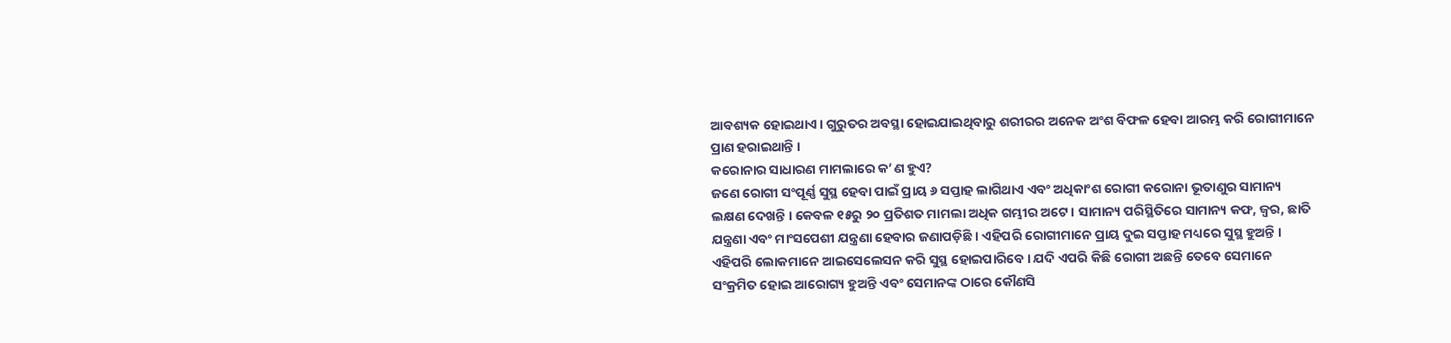ଆବଶ୍ୟକ ହୋଇଥାଏ । ଗୁରୁତର ଅବସ୍ଥା ହୋଇଯାଇଥିବାରୁ ଶରୀରର ଅନେକ ଅଂଶ ବିଫଳ ହେବା ଆରମ୍ଭ କରି ରୋଗୀମାନେ ପ୍ରାଣ ହରାଇଥାନ୍ତି ।
କରୋନାର ସାଧାରଣ ମାମଲାରେ କ’ଣ ହୁଏ?
ଜଣେ ରୋଗୀ ସଂପୂର୍ଣ୍ଣ ସୁସ୍ଥ ହେବା ପାଇଁ ପ୍ରାୟ ୬ ସପ୍ତାହ ଲାଗିଥାଏ ଏବଂ ଅଧିକାଂଶ ରୋଗୀ କରୋନା ଭୂତାଣୁର ସାମାନ୍ୟ ଲକ୍ଷଣ ଦେଖନ୍ତି । କେବଳ ୧୫ରୁ ୨୦ ପ୍ରତିଶତ ମାମଲା ଅଧିକ ଗମ୍ଭୀର ଅଟେ । ସାମାନ୍ୟ ପରିସ୍ଥିତିରେ ସାମାନ୍ୟ କଫ, ଜ୍ୱର, ଛାତି ଯନ୍ତ୍ରଣା ଏବଂ ମାଂସପେଶୀ ଯନ୍ତ୍ରଣା ହେବାର ଜଣାପଡ଼ିଛି । ଏହିପରି ରୋଗୀମାନେ ପ୍ରାୟ ଦୁଇ ସପ୍ତାହ ମଧ୍ୟରେ ସୁସ୍ଥ ହୁଅନ୍ତି । ଏହିପରି ଲୋକମାନେ ଆଇସେଲେସନ କରି ସୁସ୍ଥ ହୋଇପାରିବେ । ଯଦି ଏପରି କିଛି ରୋଗୀ ଅଛନ୍ତି ତେବେ ସେମାନେ ସଂକ୍ରମିତ ହୋଇ ଆରୋଗ୍ୟ ହୁଅନ୍ତି ଏବଂ ସେମାନଙ୍କ ଠାରେ କୌଣସି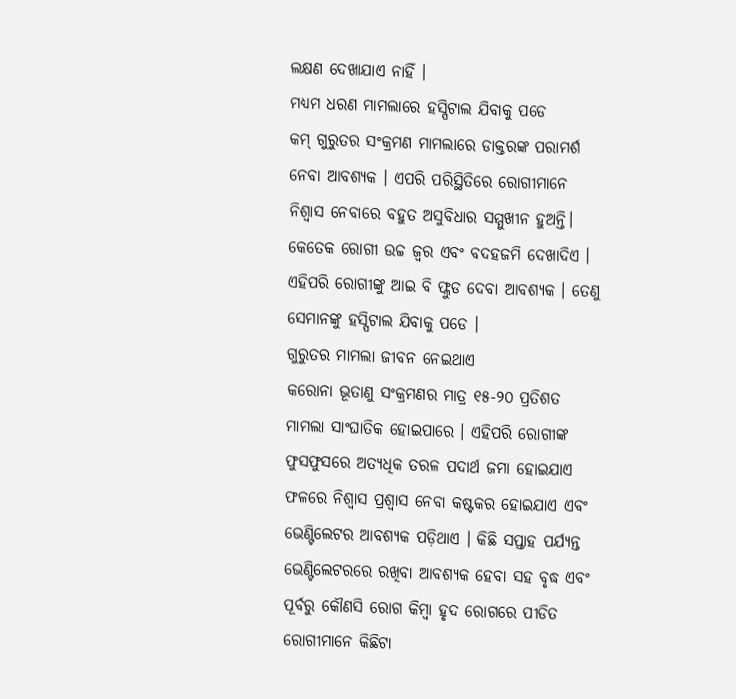ଲକ୍ଷଣ ଦେଖାଯାଏ ନାହିଁ ।
ମଧ୍ୟମ ଧରଣ ମାମଲାରେ ହସ୍ପିଟାଲ ଯିବାକୁ ପଡେ
କମ୍ ଗୁରୁତର ସଂକ୍ରମଣ ମାମଲାରେ ଡାକ୍ତରଙ୍କ ପରାମର୍ଶ ନେବା ଆବଶ୍ୟକ । ଏପରି ପରିସ୍ଥିତିରେ ରୋଗୀମାନେ ନିଶ୍ୱାସ ନେବାରେ ବହୁତ ଅସୁବିଧାର ସମ୍ମୁଖୀନ ହୁଅନ୍ତି। କେତେକ ରୋଗୀ ଉଚ୍ଚ ଜ୍ୱର ଏବଂ ବଦହଜମି ଦେଖାଦିଏ । ଏହିପରି ରୋଗୀଙ୍କୁ ଆଇ ବି ଫ୍ଲୁଡ ଦେବା ଆବଶ୍ୟକ । ତେଣୁ ସେମାନଙ୍କୁ ହସ୍ପିଟାଲ ଯିବାକୁ ପଡେ ।
ଗୁରୁତର ମାମଲା ଜୀବନ ନେଇଥାଏ
କରୋନା ଭୂତାଣୁ ସଂକ୍ରମଣର ମାତ୍ର ୧୫-୨୦ ପ୍ରତିଶତ ମାମଲା ସାଂଘାତିକ ହୋଇପାରେ । ଏହିପରି ରୋଗୀଙ୍କ ଫୁସଫୁସରେ ଅତ୍ୟଧିକ ତରଳ ପଦାର୍ଥ ଜମା ହୋଇଯାଏ ଫଳରେ ନିଶ୍ୱାସ ପ୍ରଶ୍ୱାସ ନେବା କଷ୍ଟକର ହୋଇଯାଏ ଏବଂ ଭେଣ୍ଟିଲେଟର ଆବଶ୍ୟକ ପଡ଼ିଥାଏ । କିଛି ସପ୍ତାହ ପର୍ଯ୍ୟନ୍ତ ଭେଣ୍ଟିଲେଟରରେ ରଖିବା ଆବଶ୍ୟକ ହେବା ସହ ବୃଦ୍ଧ ଏବଂ ପୂର୍ବରୁ କୌଣସି ରୋଗ କିମ୍ବା ହୃଦ ରୋଗରେ ପୀଡିତ ରୋଗୀମାନେ କିଛିଟା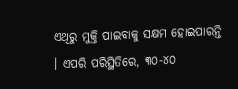ଏଥିରୁ ମୁକ୍ତି ପାଇବାକୁ ସକ୍ଷମ ହୋଇପାରନ୍ତି । ଏପରି ପରିସ୍ଥିତିରେ, ୩୦-୪୦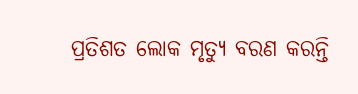ପ୍ରତିଶତ ଲୋକ ମୃତ୍ୟୁ ବରଣ କରନ୍ତି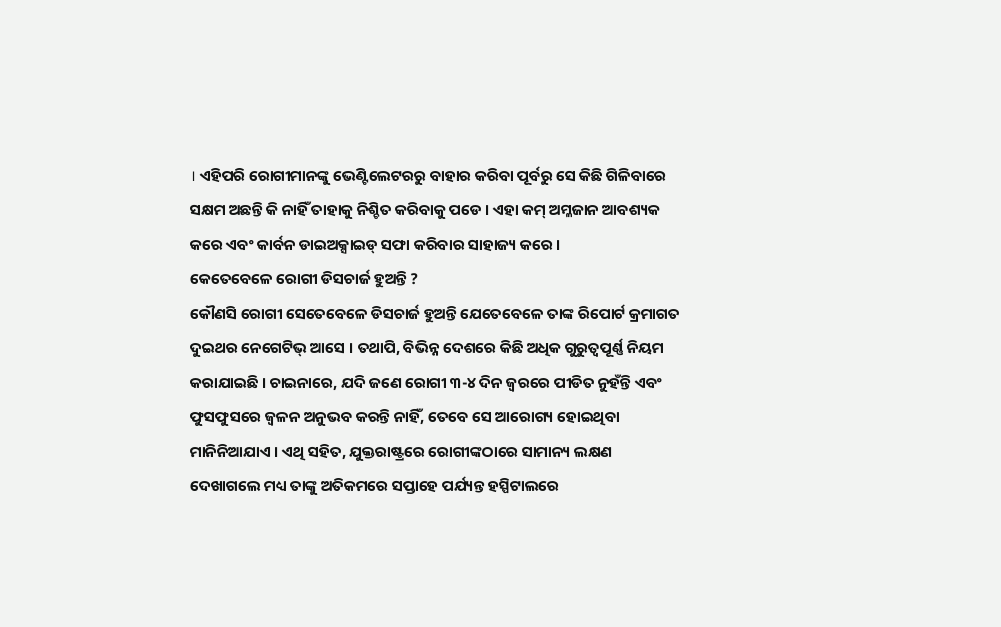। ଏହିପରି ରୋଗୀମାନଙ୍କୁ ଭେଣ୍ଟିଲେଟରରୁ ବାହାର କରିବା ପୂର୍ବରୁ ସେ କିଛି ଗିଳିବାରେ ସକ୍ଷମ ଅଛନ୍ତି କି ନାହିଁ ତାହାକୁ ନିଶ୍ଚିତ କରିବାକୁ ପଡେ । ଏହା କମ୍ ଅମ୍ଳଜାନ ଆବଶ୍ୟକ କରେ ଏବଂ କାର୍ବନ ଡାଇଅକ୍ସାଇଡ୍ ସଫା କରିବାର ସାହାଜ୍ୟ କରେ ।
କେତେବେଳେ ରୋଗୀ ଡିସଚାର୍ଜ ହୁଅନ୍ତି ?
କୌଣସି ରୋଗୀ ସେତେବେଳେ ଡିସଚାର୍ଜ ହୁଅନ୍ତି ଯେତେବେଳେ ତାଙ୍କ ରିପୋର୍ଟ କ୍ରମାଗତ ଦୁଇଥର ନେଗେଟିଭ୍ ଆସେ । ତଥାପି, ବିଭିନ୍ନ ଦେଶରେ କିଛି ଅଧିକ ଗୁରୁତ୍ୱପୂର୍ଣ୍ଣ ନିୟମ କରାଯାଇଛି । ଚାଇନାରେ, ଯଦି ଜଣେ ରୋଗୀ ୩-୪ ଦିନ ଜ୍ୱରରେ ପୀଡିତ ନୁହଁନ୍ତି ଏବଂ ଫୁସଫୁସରେ ଜ୍ୱଳନ ଅନୁଭବ କରନ୍ତି ନାହିଁ, ତେବେ ସେ ଆରୋଗ୍ୟ ହୋଇଥିବା ମାନିନିଆଯାଏ । ଏଥି ସହିତ, ଯୁକ୍ତରାଷ୍ଟ୍ରରେ ରୋଗୀଙ୍କଠାରେ ସାମାନ୍ୟ ଲକ୍ଷଣ ଦେଖାଗଲେ ମଧ୍ୟ ତାଙ୍କୁ ଅତିକମରେ ସପ୍ତାହେ ପର୍ଯ୍ୟନ୍ତ ହସ୍ପିଟାଲରେ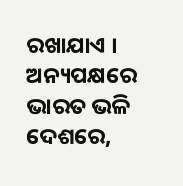ରଖାଯାଏ । ଅନ୍ୟପକ୍ଷରେ ଭାରତ ଭଳି ଦେଶରେ,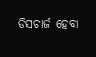ଡିସଚାର୍ଜ ହେବା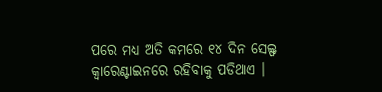ପରେ ମଧ୍ୟ ଅତି କମରେ ୧୪ ଦିନ ସେଲ୍ଫ କ୍ୱାରେଣ୍ଟାଇନରେ ରହିବାକୁ ପଡିଥାଏ ।